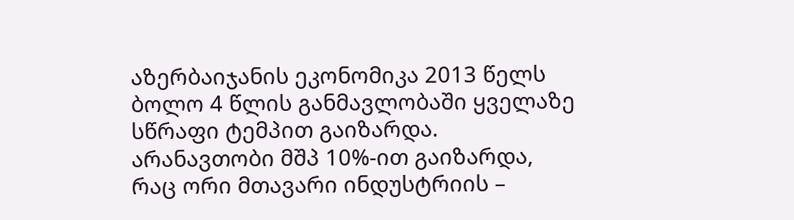აზერბაიჯანის ეკონომიკა 2013 წელს ბოლო 4 წლის განმავლობაში ყველაზე სწრაფი ტემპით გაიზარდა. არანავთობი მშპ 10%-ით გაიზარდა, რაც ორი მთავარი ინდუსტრიის –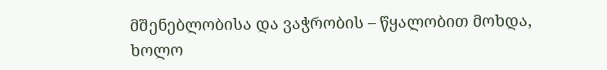მშენებლობისა და ვაჭრობის – წყალობით მოხდა, ხოლო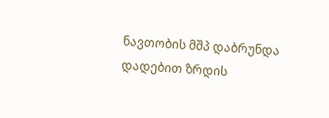ნავთობის მშპ დაბრუნდა დადებით ზრდის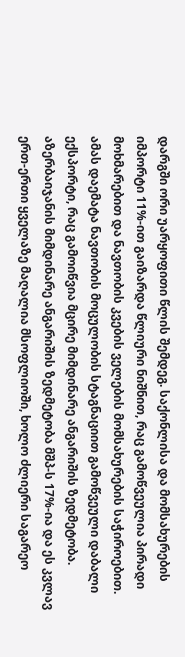დარგში ორი უარყოფითი წლის შემდეგ. საქონლისა და მომსახურების იმპორტი 11%-ით გაიზარდა წლიური ნიშნით, რაც გამოწვეულია პირადი მოხმარებით და ნავთობის კვების ველების მომსახურების საჭიროებით. ამას დაემატა ნავთობის მოცულობის სტაგნაციით გამოწვეული დაბალი ექსპორტი, რაც გამოიწვია მცირე მიმდინარე ანგარიშის ზედმეტობა. აზერბაიჯანის მიმდინარე ანგარიშის ზედმეტობა მშპ-ს 17%-ია და ეს კვლავ ერთ-ერთი ყველაზე მაღალია მსოფლიოში, ხოლო ძლიერი საგარეო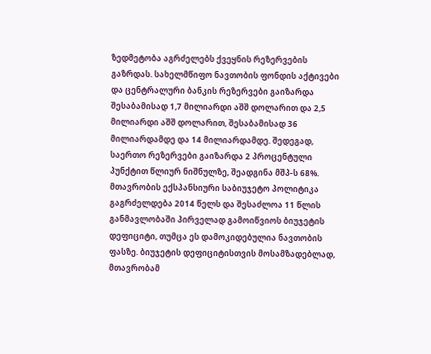ზედმეტობა აგრძელებს ქვეყნის რეზერვების გაზრდას. სახელმწიფო ნავთობის ფონდის აქტივები და ცენტრალური ბანკის რეზერვები გაიზარდა შესაბამისად 1,7 მილიარდი აშშ დოლარით და 2,5 მილიარდი აშშ დოლარით, შესაბამისად 36 მილიარდამდე და 14 მილიარდამდე. შედეგად, საერთო რეზერვები გაიზარდა 2 პროცენტული პუნქტით წლიურ ნიშნულზე, შეადგინა მშპ-ს 68%. მთავრობის ექსპანსიური საბიუჯეტო პოლიტიკა გაგრძელდება 2014 წელს და შესაძლოა 11 წლის განმავლობაში პირველად გამოიწვიოს ბიუჯეტის დეფიციტი, თუმცა ეს დამოკიდებულია ნავთობის ფასზე. ბიუჯეტის დეფიციტისთვის მოსამზადებლად, მთავრობამ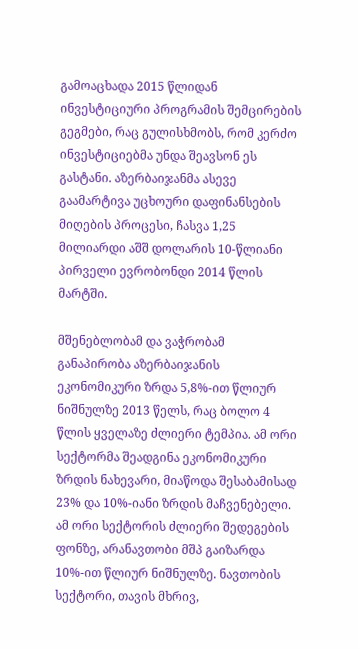გამოაცხადა 2015 წლიდან ინვესტიციური პროგრამის შემცირების გეგმები, რაც გულისხმობს, რომ კერძო ინვესტიციებმა უნდა შეავსონ ეს გასტანი. აზერბაიჯანმა ასევე გაამარტივა უცხოური დაფინანსების მიღების პროცესი, ჩასვა 1,25 მილიარდი აშშ დოლარის 10-წლიანი პირველი ევრობონდი 2014 წლის მარტში.

მშენებლობამ და ვაჭრობამ განაპირობა აზერბაიჯანის ეკონომიკური ზრდა 5,8%-ით წლიურ ნიშნულზე 2013 წელს, რაც ბოლო 4 წლის ყველაზე ძლიერი ტემპია. ამ ორი სექტორმა შეადგინა ეკონომიკური ზრდის ნახევარი, მიაწოდა შესაბამისად 23% და 10%-იანი ზრდის მაჩვენებელი. ამ ორი სექტორის ძლიერი შედეგების ფონზე, არანავთობი მშპ გაიზარდა 10%-ით წლიურ ნიშნულზე. ნავთობის სექტორი, თავის მხრივ,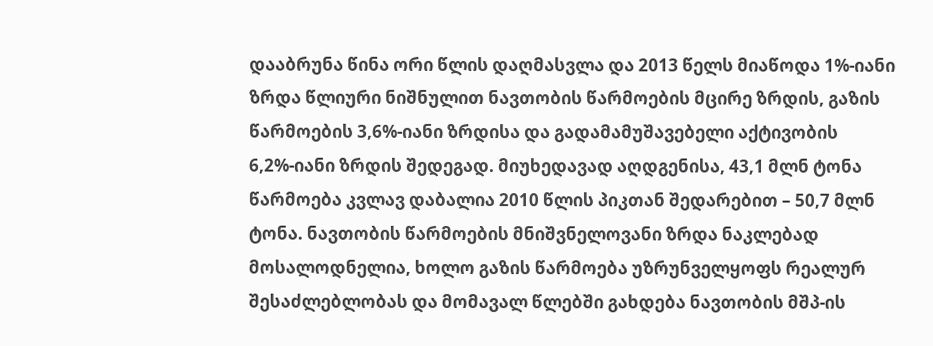დააბრუნა წინა ორი წლის დაღმასვლა და 2013 წელს მიაწოდა 1%-იანი ზრდა წლიური ნიშნულით ნავთობის წარმოების მცირე ზრდის, გაზის წარმოების 3,6%-იანი ზრდისა და გადამამუშავებელი აქტივობის 6,2%-იანი ზრდის შედეგად. მიუხედავად აღდგენისა, 43,1 მლნ ტონა წარმოება კვლავ დაბალია 2010 წლის პიკთან შედარებით – 50,7 მლნ ტონა. ნავთობის წარმოების მნიშვნელოვანი ზრდა ნაკლებად მოსალოდნელია, ხოლო გაზის წარმოება უზრუნველყოფს რეალურ შესაძლებლობას და მომავალ წლებში გახდება ნავთობის მშპ-ის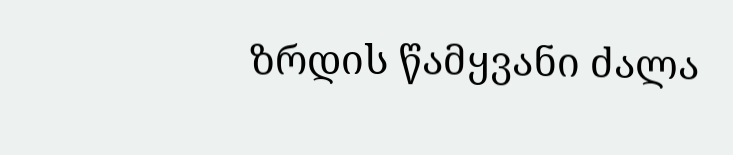ზრდის წამყვანი ძალა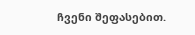ჩვენი შეფასებით.